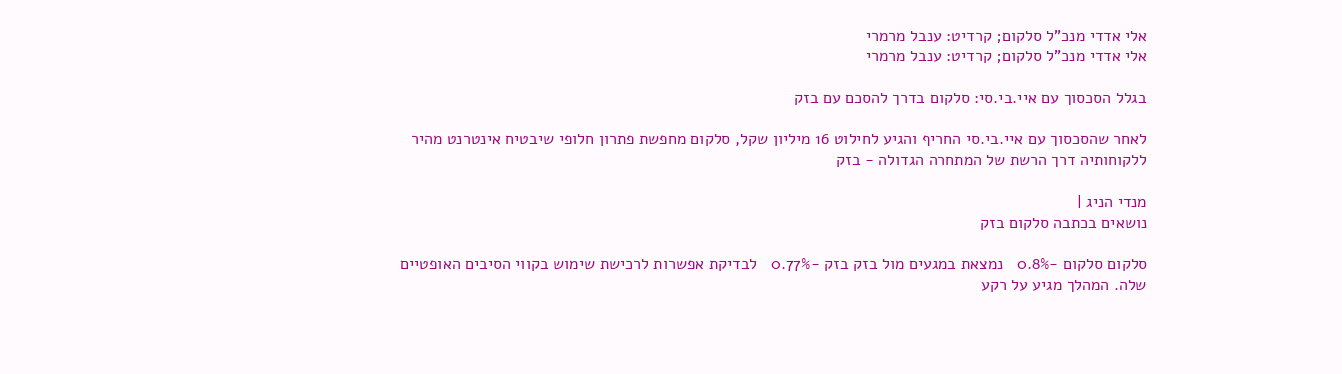אלי אדדי מנכ"ל סלקום; קרדיט: ענבל מרמרי
אלי אדדי מנכ"ל סלקום; קרדיט: ענבל מרמרי

בגלל הסכסוך עם איי.בי.סי: סלקום בדרך להסכם עם בזק

לאחר שהסכסוך עם איי.בי.סי החריף והגיע לחילוט 16 מיליון שקל, סלקום מחפשת פתרון חלופי שיבטיח אינטרנט מהיר ללקוחותיה דרך הרשת של המתחרה הגדולה - בזק

מנדי הניג |
נושאים בכתבה סלקום בזק

סלקום סלקום -0.8%   נמצאת במגעים מול בזק בזק -0.77%   לבדיקת אפשרות לרכישת שימוש בקווי הסיבים האופטיים שלה. המהלך מגיע על רקע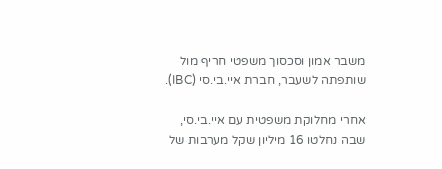משבר אמון וסכסוך משפטי חריף מול שותפתה לשעבר, חברת איי.בי.סי (IBC).

אחרי מחלוקת משפטית עם איי.בי.סי, שבה נחלטו 16 מיליון שקל מערבות של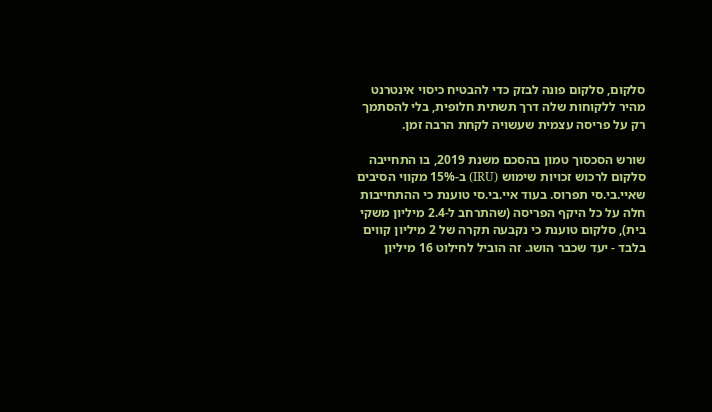סלקום, סלקום פונה לבזק כדי להבטיח כיסוי אינטרנט מהיר ללקוחות שלה דרך תשתית חלופית, בלי להסתמך רק על פריסה עצמית שעשויה לקחת הרבה זמן.

שורש הסכסוך טמון בהסכם משנת 2019, בו התחייבה סלקום לרכוש זכויות שימוש (IRU) ב-15% מקווי הסיבים שאיי.בי.סי תפרוס. בעוד איי.בי.סי טוענת כי ההתחייבות חלה על כל היקף הפריסה (שהתרחב ל-2.4 מיליון משקי בית), סלקום טוענת כי נקבעה תקרה של 2 מיליון קווים בלבד - יעד שכבר הושג. זה הוביל לחילוט 16 מיליון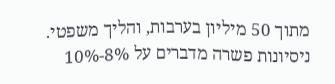מתוך 50 מיליון בערבות, והליך משפטי. ניסיונות פשרה מדברים על 8%-10%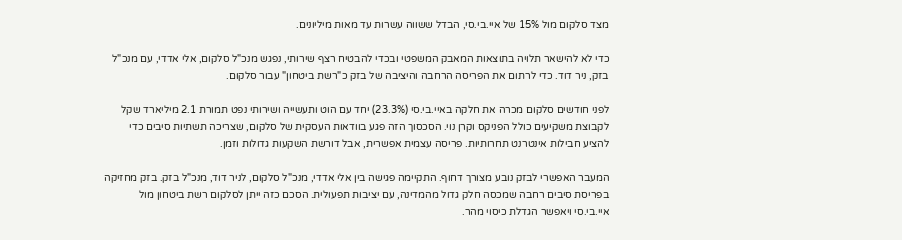מצד סלקום מול 15% של איי.בי.סי, הבדל ששווה עשרות עד מאות מיליונים.

כדי לא להישאר תלויה בתוצאות המאבק המשפטי ובכדי להבטיח רצף שירותי, נפגש מנכ"ל סלקום, אלי אדדי, עם מנכ"ל בזק, ניר דוד. כדי לרתום את הפריסה הרחבה והיציבה של בזק כ"רשת ביטחון" עבור סלקום.

לפני חודשים סלקום מכרה את חלקה באיי.בי.סי (23.3%) יחד עם הוט ותעשייה ושירותי נפט תמורת 2.1 מיליארד שקל לקבוצת משקיעים כולל הפניקס וקרן נוי. הסכסוך הזה פגע בוודאות העסקית של סלקום, שצריכה תשתיות סיבים כדי להציע חבילות אינטרנט תחרותיות. פריסה עצמית אפשרית, אבל דורשת השקעות גדולות וזמן.

המעבר האפשרי לבזק נובע מצורך דחוף. התקיימה פגישה בין אלי אדדי, מנכ"ל סלקום, לניר דוד, מנכ"ל בזק. בזק מחזיקה בפריסת סיבים רחבה שמכסה חלק גדול מהמדינה, עם יציבות תפעולית. הסכם כזה ייתן לסלקום רשת ביטחון מול איי.בי.סי ויאפשר הגדלת כיסוי מהר.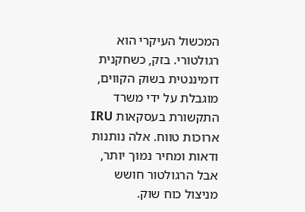המכשול העיקרי הוא רגולטורי. בזק, כשחקנית דומיננטית בשוק הקווים, מוגבלת על ידי משרד התקשורת בעסקאות IRU ארוכות טווח. אלה נותנות ודאות ומחיר נמוך יותר, אבל הרגולטור חושש מניצול כוח שוק.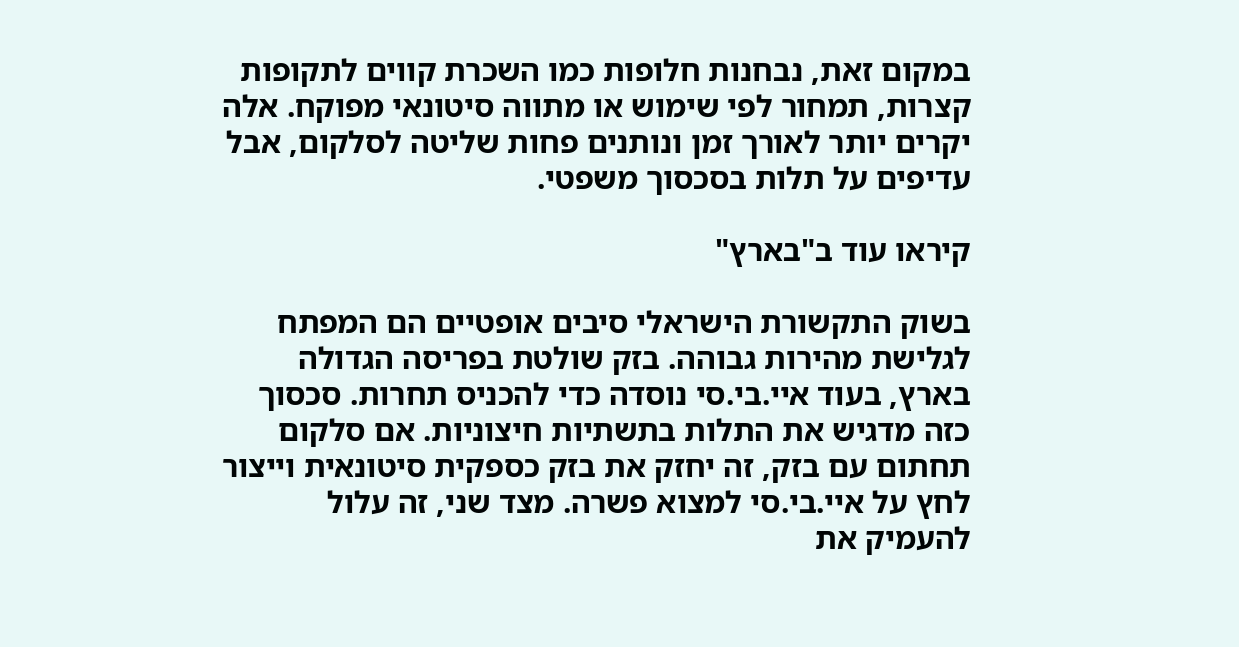במקום זאת, נבחנות חלופות כמו השכרת קווים לתקופות קצרות, תמחור לפי שימוש או מתווה סיטונאי מפוקח. אלה יקרים יותר לאורך זמן ונותנים פחות שליטה לסלקום, אבל עדיפים על תלות בסכסוך משפטי.

קיראו עוד ב"בארץ"

בשוק התקשורת הישראלי סיבים אופטיים הם המפתח לגלישת מהירות גבוהה. בזק שולטת בפריסה הגדולה בארץ, בעוד איי.בי.סי נוסדה כדי להכניס תחרות. סכסוך כזה מדגיש את התלות בתשתיות חיצוניות. אם סלקום תחתום עם בזק, זה יחזק את בזק כספקית סיטונאית וייצור לחץ על איי.בי.סי למצוא פשרה. מצד שני, זה עלול להעמיק את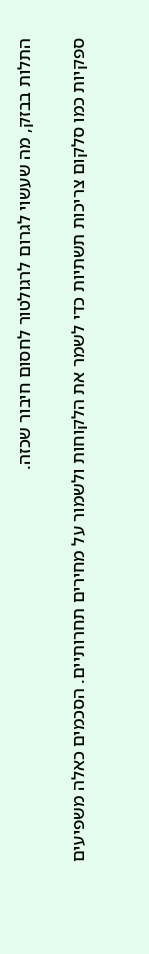התלות בבזק, מה שעשוי לגרום לרגולטור לחסום חיבור שכזה.

ספקיות כמו סלקום צריכות תשתיות כדי לשמר את הלקוחות ולשמור על מחירים תחרותיים. הסכמים כאלה משפיעים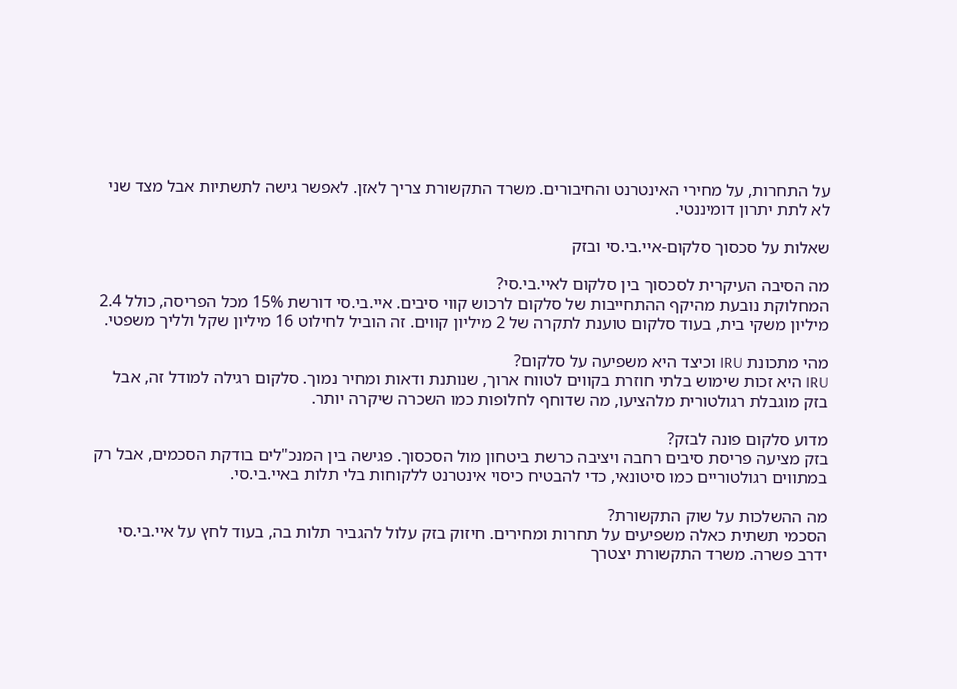על התחרות, על מחירי האינטרנט והחיבורים. משרד התקשורת צריך לאזן. לאפשר גישה לתשתיות אבל מצד שני לא לתת יתרון דומיננטי.

שאלות על סכסוך סלקום-איי.בי.סי ובזק

מה הסיבה העיקרית לסכסוך בין סלקום לאיי.בי.סי?
המחלוקת נובעת מהיקף ההתחייבות של סלקום לרכוש קווי סיבים. איי.בי.סי דורשת 15% מכל הפריסה, כולל 2.4 מיליון משקי בית, בעוד סלקום טוענת לתקרה של 2 מיליון קווים. זה הוביל לחילוט 16 מיליון שקל ולליך משפטי.

מהי מתכונת IRU וכיצד היא משפיעה על סלקום?
IRU היא זכות שימוש בלתי חוזרת בקווים לטווח ארוך, שנותנת ודאות ומחיר נמוך. סלקום רגילה למודל זה, אבל בזק מוגבלת רגולטורית מלהציעו, מה שדוחף לחלופות כמו השכרה שיקרה יותר.

מדוע סלקום פונה לבזק?
בזק מציעה פריסת סיבים רחבה ויציבה כרשת ביטחון מול הסכסוך. פגישה בין המנכ"לים בודקת הסכמים, אבל רק במתווים רגולטוריים כמו סיטונאי, כדי להבטיח כיסוי אינטרנט ללקוחות בלי תלות באיי.בי.סי.

מה ההשלכות על שוק התקשורת?
הסכמי תשתית כאלה משפיעים על תחרות ומחירים. חיזוק בזק עלול להגביר תלות בה, בעוד לחץ על איי.בי.סי ידרב פשרה. משרד התקשורת יצטרך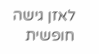לאזן גישה חופשית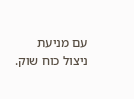עם מניעת ניצול כוח שוק.